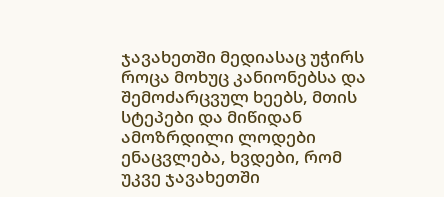ჯავახეთში მედიასაც უჭირს
როცა მოხუც კანიონებსა და შემოძარცვულ ხეებს, მთის სტეპები და მიწიდან ამოზრდილი ლოდები ენაცვლება, ხვდები, რომ უკვე ჯავახეთში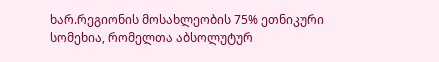ხარ.რეგიონის მოსახლეობის 75% ეთნიკური სომეხია, რომელთა აბსოლუტურ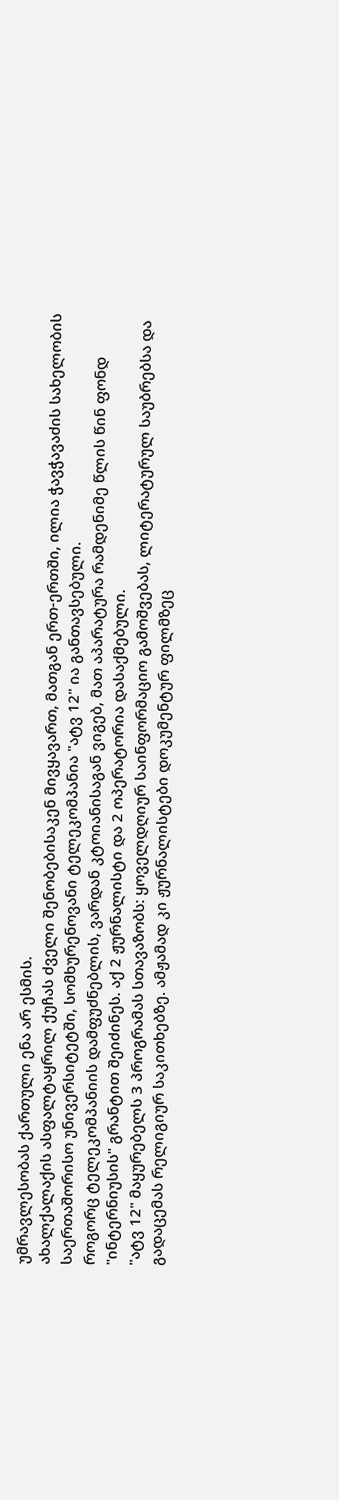უმრავლესობას ქართული ენა არ ესმის.
ახალქალაქის ასფალტაყრილ ქუჩას ძველი შენობებისაკენ მივყავართ, მათგან ერთ-ერთში, ილია ჭავჭავაძის სახელობის საერთაშორისო უნივერსიტეტში, სომხურენოვანი ტელეკომპანია "ატვ 12" ია განთავსებული.
როგორც ტელეკომპანიის დამფუძნებლის, ვარდან კტოიანისაგან ვიგებ, მათ აპარატურა რამდენიმე წლის წინ ფონდ "ინტერნიუსის" გრანტით შეიძინეს. აქ 2 ჟურნალისტი და 2 ოპერატორია დასაქმებული.
"ატვ 12" მაყურებელს 3 პროგრამას სთავაზობს: ყოველდღიურ საინფორმაციო გამოშვებას, ლიტერატურულ საუბრებსა და გადაცემას რელიგიურ საკითხებზე. ამჟამად კი ჟურნალისტები დოკუმენტურ ფილმზეც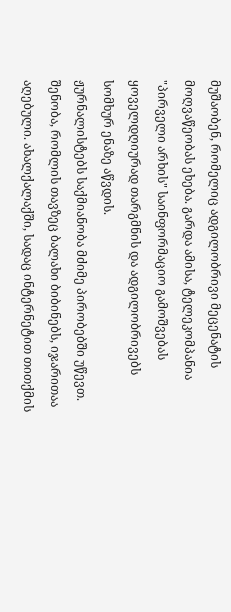მუშაობენ, რომელიც ადგილობრივი მეცენატის მოღვაწეობას ეხება. გარდა ამისა, ტელეკომპანია "პირველი არხის" საინფორმაციო გამოშვებას ყოველდღიურად თარგმნის და ადგილობრივებს სომხურ ენაზე აწვდის.
ჟურნალისტებს საქმიანობა მძიმე პირობებში უწევთ. შენობა, რომლის თავზეც ბალახი ბიბინებს, იჯარითაა აღებული. ახალქალაქში, სადაც ინტერნეტით თითქმის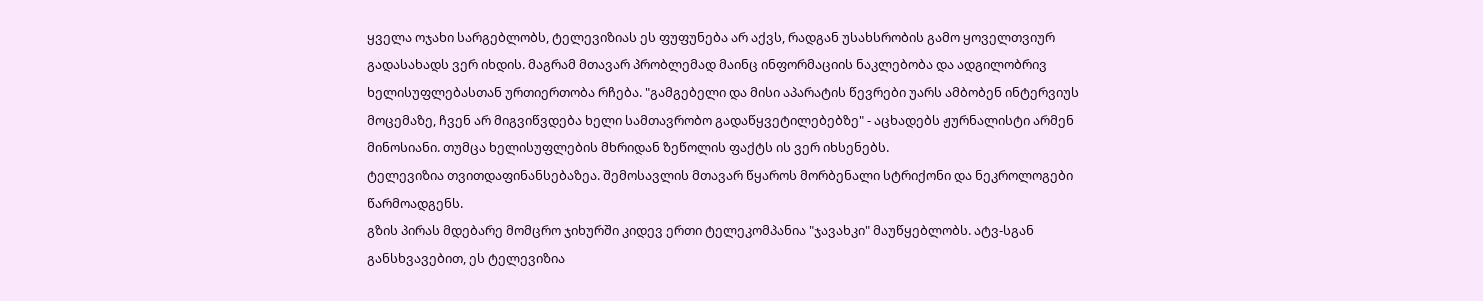ყველა ოჯახი სარგებლობს, ტელევიზიას ეს ფუფუნება არ აქვს, რადგან უსახსრობის გამო ყოველთვიურ გადასახადს ვერ იხდის. მაგრამ მთავარ პრობლემად მაინც ინფორმაციის ნაკლებობა და ადგილობრივ ხელისუფლებასთან ურთიერთობა რჩება. "გამგებელი და მისი აპარატის წევრები უარს ამბობენ ინტერვიუს მოცემაზე, ჩვენ არ მიგვიწვდება ხელი სამთავრობო გადაწყვეტილებებზე" - აცხადებს ჟურნალისტი არმენ მინოსიანი. თუმცა ხელისუფლების მხრიდან ზეწოლის ფაქტს ის ვერ იხსენებს.
ტელევიზია თვითდაფინანსებაზეა. შემოსავლის მთავარ წყაროს მორბენალი სტრიქონი და ნეკროლოგები წარმოადგენს.
გზის პირას მდებარე მომცრო ჯიხურში კიდევ ერთი ტელეკომპანია "ჯავახკი" მაუწყებლობს. ატვ-სგან განსხვავებით, ეს ტელევიზია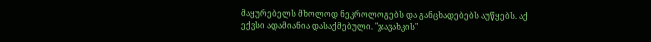მაყურებელს მხოლოდ ნეკროლოგებს და განცხადებებს აუწყებს. აქ ექვსი ადამიანია დასაქმებული. "ჯავახკის"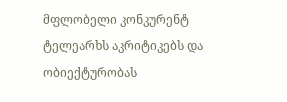მფლობელი კონკურენტ ტელეარხს აკრიტიკებს და ობიექტურობას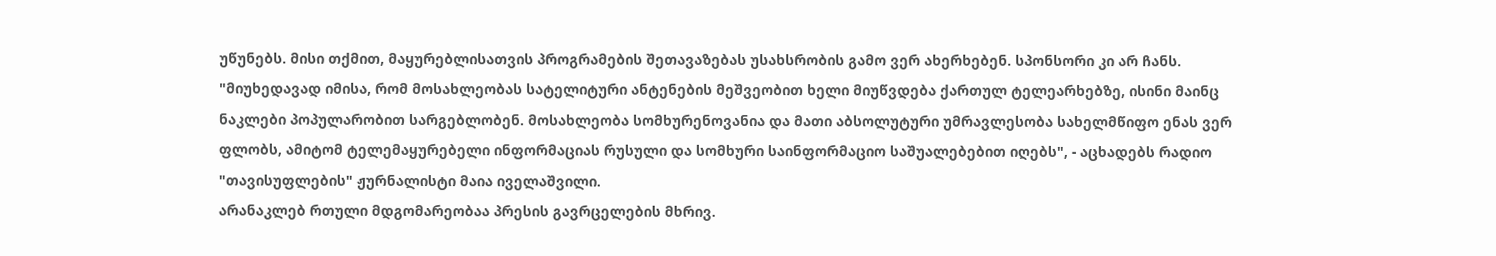უწუნებს. მისი თქმით, მაყურებლისათვის პროგრამების შეთავაზებას უსახსრობის გამო ვერ ახერხებენ. სპონსორი კი არ ჩანს.
"მიუხედავად იმისა, რომ მოსახლეობას სატელიტური ანტენების მეშვეობით ხელი მიუწვდება ქართულ ტელეარხებზე, ისინი მაინც ნაკლები პოპულარობით სარგებლობენ. მოსახლეობა სომხურენოვანია და მათი აბსოლუტური უმრავლესობა სახელმწიფო ენას ვერ ფლობს, ამიტომ ტელემაყურებელი ინფორმაციას რუსული და სომხური საინფორმაციო საშუალებებით იღებს", - აცხადებს რადიო "თავისუფლების" ჟურნალისტი მაია იველაშვილი.
არანაკლებ რთული მდგომარეობაა პრესის გავრცელების მხრივ.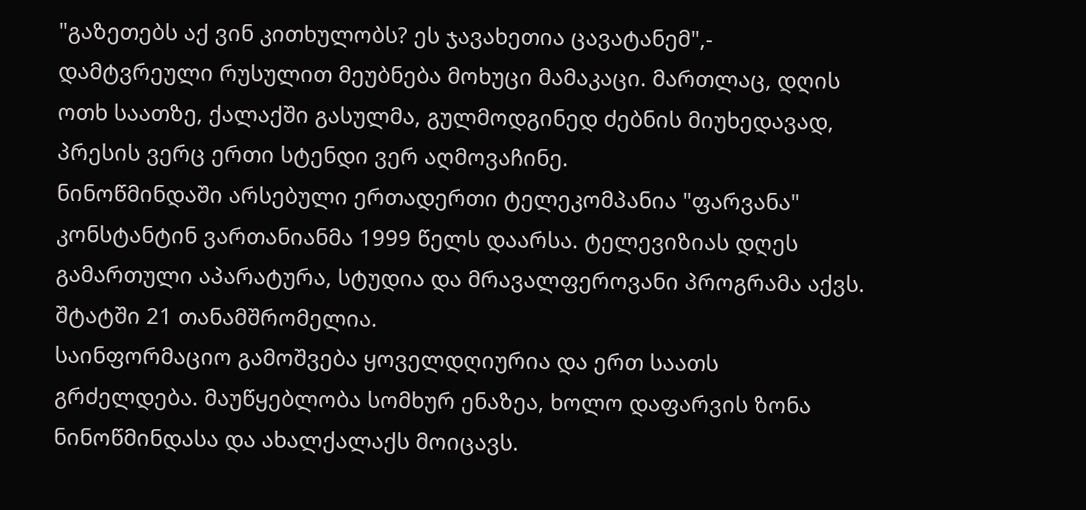"გაზეთებს აქ ვინ კითხულობს? ეს ჯავახეთია ცავატანემ",- დამტვრეული რუსულით მეუბნება მოხუცი მამაკაცი. მართლაც, დღის ოთხ საათზე, ქალაქში გასულმა, გულმოდგინედ ძებნის მიუხედავად, პრესის ვერც ერთი სტენდი ვერ აღმოვაჩინე.
ნინოწმინდაში არსებული ერთადერთი ტელეკომპანია "ფარვანა" კონსტანტინ ვართანიანმა 1999 წელს დაარსა. ტელევიზიას დღეს გამართული აპარატურა, სტუდია და მრავალფეროვანი პროგრამა აქვს. შტატში 21 თანამშრომელია.
საინფორმაციო გამოშვება ყოველდღიურია და ერთ საათს გრძელდება. მაუწყებლობა სომხურ ენაზეა, ხოლო დაფარვის ზონა ნინოწმინდასა და ახალქალაქს მოიცავს.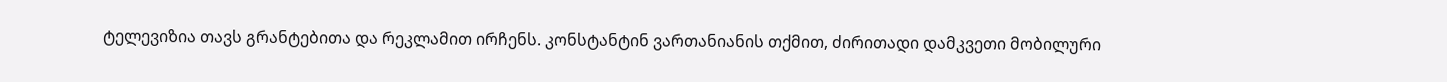ტელევიზია თავს გრანტებითა და რეკლამით ირჩენს. კონსტანტინ ვართანიანის თქმით, ძირითადი დამკვეთი მობილური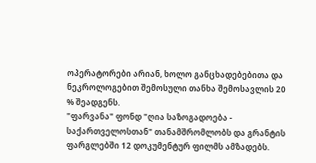ოპერატორები არიან, ხოლო განცხადებებითა და ნეკროლოგებით შემოსული თანხა შემოსავლის 20 % შეადგენს.
"ფარვანა" ფონდ "ღია საზოგადოება - საქართველოსთან" თანამშრომლობს და გრანტის ფარგლებში 12 დოკუმენტურ ფილმს ამზადებს.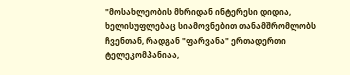"მოსახლეობის მხრიდან ინტერესი დიდია, ხელისუფლებაც სიამოვნებით თანამშრომლობს ჩვენთან, რადგან "ფარვანა" ერთადერთი ტელეკომპანიაა,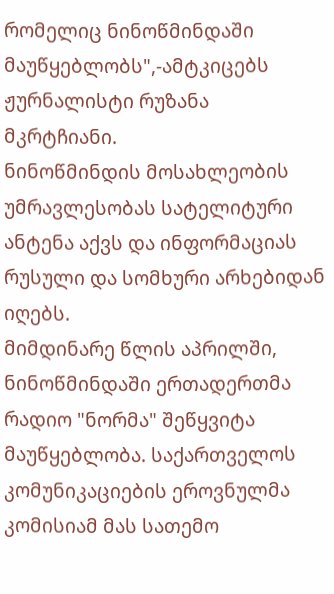რომელიც ნინოწმინდაში მაუწყებლობს",-ამტკიცებს ჟურნალისტი რუზანა მკრტჩიანი.
ნინოწმინდის მოსახლეობის უმრავლესობას სატელიტური ანტენა აქვს და ინფორმაციას რუსული და სომხური არხებიდან იღებს.
მიმდინარე წლის აპრილში, ნინოწმინდაში ერთადერთმა რადიო "ნორმა" შეწყვიტა მაუწყებლობა. საქართველოს კომუნიკაციების ეროვნულმა კომისიამ მას სათემო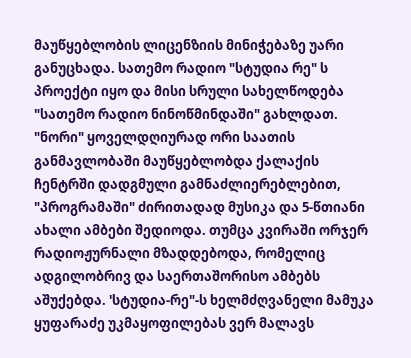მაუწყებლობის ლიცენზიის მინიჭებაზე უარი განუცხადა. სათემო რადიო "სტუდია რე" ს პროექტი იყო და მისი სრული სახელწოდება "სათემო რადიო ნინოწმინდაში" გახლდათ. "ნორი" ყოველდღიურად ორი საათის განმავლობაში მაუწყებლობდა ქალაქის ჩენტრში დადგმული გამნაძლიერებლებით, "პროგრამაში" ძირითადად მუსიკა და 5-წთიანი ახალი ამბები შედიოდა. თუმცა კვირაში ორჯერ რადიოჟურნალი მზადდებოდა, რომელიც ადგილობრივ და საერთაშორისო ამბებს აშუქებდა. 'სტუდია-რე"-ს ხელმძღვანელი მამუკა ყუფარაძე უკმაყოფილებას ვერ მალავს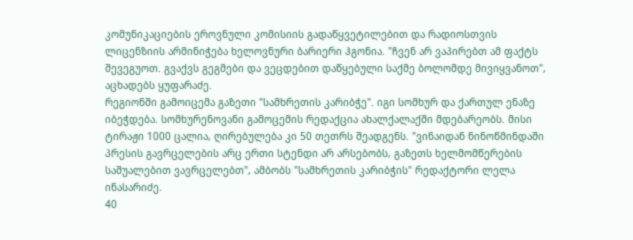კომუნიკაციების ეროვნული კომისიის გადაწყვეტილებით და რადიოსთვის ლიცენზიის არმინიჭება ხელოვნური ბარიერი ჰგონია. "ჩვენ არ ვაპირებთ ამ ფაქტს შევეგუოთ. გვაქვს გეგმები და ვეცდებით დაწყებული საქმე ბოლომდე მივიყვანოთ", აცხადებს ყუფარაძე.
რეგიონში გამოიცემა გაზეთი "სამხრეთის კარიბჭე". იგი სომხურ და ქართულ ენაზე იბეჭდება. სომხურენოვანი გამოცემის რედაქცია ახალქალაქში მდებარეობს. მისი ტირაჟი 1000 ცალია, ღირებულება კი 50 თეთრს შეადგენს. "ვინაიდან ნინოწმინდაში პრესის გავრცელების არც ერთი სტენდი არ არსებობს, გაზეთს ხელმომწერების საშუალებით ვავრცელებთ", ამბობს "სამხრეთის კარიბჭის" რედაქტორი ლელა ინასარიძე.
40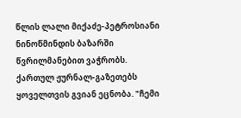წლის ლალი მიქაძე-პეტროსიანი ნინოწმინდის ბაზარში წვრილმანებით ვაჭრობს. ქართულ ჟურნალ-გაზეთებს ყოველთვის გვიან ეცნობა. "ჩემი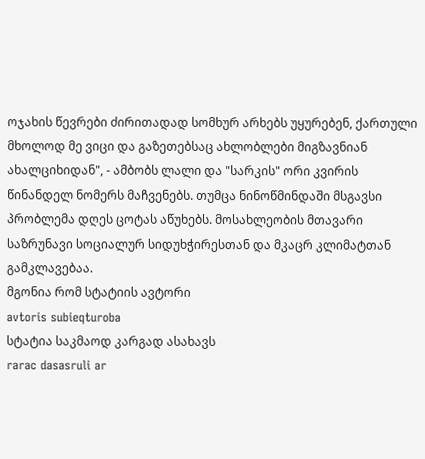ოჯახის წევრები ძირითადად სომხურ არხებს უყურებენ, ქართული მხოლოდ მე ვიცი და გაზეთებსაც ახლობლები მიგზავნიან ახალციხიდან", - ამბობს ლალი და "სარკის" ორი კვირის წინანდელ ნომერს მაჩვენებს. თუმცა ნინოწმინდაში მსგავსი პრობლემა დღეს ცოტას აწუხებს. მოსახლეობის მთავარი საზრუნავი სოციალურ სიდუხჭირესთან და მკაცრ კლიმატთან გამკლავებაა.
მგონია რომ სტატიის ავტორი
avtoris subieqturoba
სტატია საკმაოდ კარგად ასახავს
rarac dasasruli ar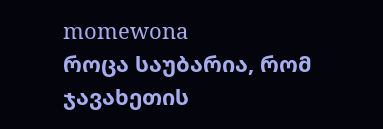momewona
როცა საუბარია, რომ ჯავახეთის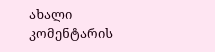ახალი კომენტარის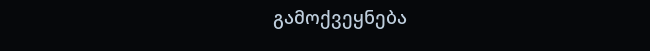გამოქვეყნება